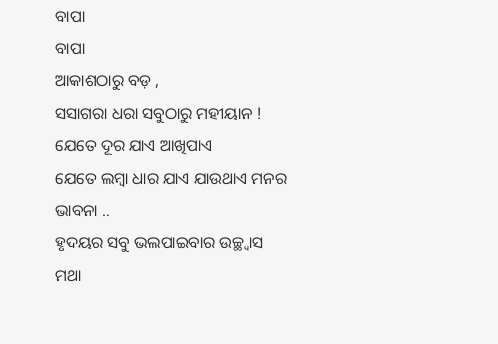ବାପା
ବାପା
ଆକାଶଠାରୁ ବଡ଼ ,
ସସାଗରା ଧରା ସବୁଠାରୁ ମହୀୟାନ !
ଯେତେ ଦୂର ଯାଏ ଆଖିପାଏ
ଯେତେ ଲମ୍ୱା ଧାର ଯାଏ ଯାଉଥାଏ ମନର ଭାବନା ..
ହୃଦୟର ସବୁ ଭଲପାଇବାର ଉଚ୍ଛ୍ୱାସ
ମଥା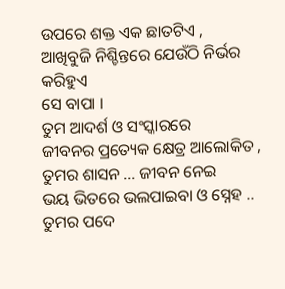ଉପରେ ଶକ୍ତ ଏକ ଛାତଟିଏ ,
ଆଖିବୁଜି ନିଶ୍ଚିନ୍ତରେ ଯେଉଁଠି ନିର୍ଭର କରିହୁଏ
ସେ ବାପା ।
ତୁମ ଆଦର୍ଶ ଓ ସଂସ୍କାରରେ
ଜୀବନର ପ୍ରତ୍ୟେକ କ୍ଷେତ୍ର ଆଲୋକିତ ,
ତୁମର ଶାସନ ... ଜୀବନ ନେଇ
ଭୟ ଭିତରେ ଭଲପାଇବା ଓ ସ୍ନେହ ..
ତୁମର ପଦେ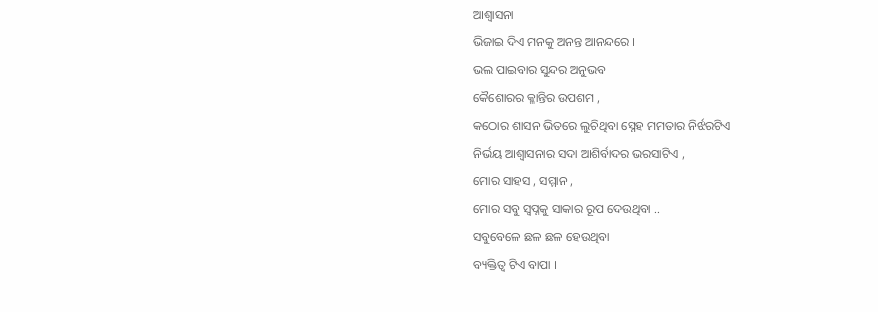ଆଶ୍ୱାସନା
ଭିଜାଇ ଦିଏ ମନକୁ ଅନନ୍ତ ଆନନ୍ଦରେ ।
ଭଲ ପାଇବାର ସୁନ୍ଦର ଅନୁଭବ
କୈଶୋରର କ୍ଳାନ୍ତିର ଉପଶମ ,
କଠୋର ଶାସନ ଭିତରେ ଲୁଚିଥିବା ସ୍ନେହ ମମତାର ନିର୍ଝରଟିଏ
ନିର୍ଭୟ ଆଶ୍ୱାସନାର ସଦା ଆଶିର୍ବାଦର ଭରସାଟିଏ ,
ମୋର ସାହସ , ସମ୍ମାନ ,
ମୋର ସବୁ ସ୍ୱପ୍ନକୁ ସାକାର ରୂପ ଦେଉଥିବା ..
ସବୁବେଳେ ଛଳ ଛଳ ହେଉଥିବା
ବ୍ୟକ୍ତିତ୍ୱ ଟିଏ ବାପା ।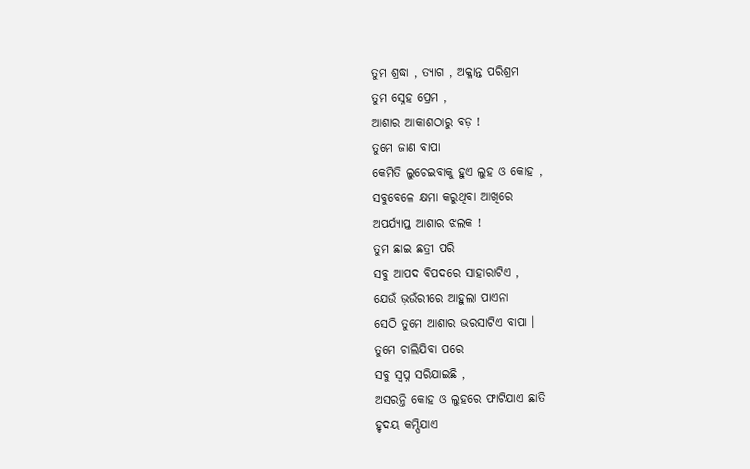ତୁମ ଶ୍ରଦ୍ଧା , ତ୍ୟାଗ , ଅକ୍ଳାନ୍ତ ପରିଶ୍ରମ
ତୁମ ସ୍ନେହ ପ୍ରେମ ,
ଆଶାର ଆକାଶଠାରୁ ବଡ଼ !
ତୁମେ ଜାଣ ବାପା
କେମିତି ଲୁଚେଇବାକୁ ହୁଏ ଲୁହ ଓ କୋହ ,
ସବୁବେଳେ କ୍ଷମା କରୁଥିବା ଆଖିରେ
ଅପର୍ଯ୍ୟାପ୍ତ ଆଶାର ଝଲକ !
ତୁମ ଛାଇ ଛତ୍ରୀ ପରି
ସବୁ ଆପଦ ବିପଦରେ ସାହାରାଟିଏ ,
ଯେଉଁ ଭ଼ଉଁରୀରେ ଆହୁଲା ପାଏନା
ସେଠି ତୁମେ ଆଶାର ଭରସାଟିଏ ବାପା ।
ତୁମେ ଚାଲିଯିବା ପରେ
ସବୁ ସ୍ୱପ୍ନ ସରିଯାଇଛି ,
ଅସରନ୍ତି କୋହ ଓ ଲୁହରେ ଫାଟିଯାଏ ଛାତି
ହୃଦୟ କମ୍ପିଯାଏ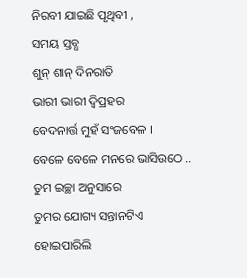ନିରବୀ ଯାଇଛି ପୃଥିବୀ ,
ସମୟ ସ୍ତବ୍ଧ
ଶୁନ୍ ଶାନ୍ ଦିନରାତି
ଭାରୀ ଭାରୀ ଦ୍ୱିପ୍ରହର
ବେଦନାର୍ତ୍ତ ମୁହଁ ସଂଜବେଳ ।
ବେଳେ ବେଳେ ମନରେ ଭାସିଉଠେ ..
ତୁମ ଇଚ୍ଛା ଅନୁସାରେ
ତୁମର ଯୋଗ୍ୟ ସନ୍ତାନଟିଏ ହୋଇପାରିଲି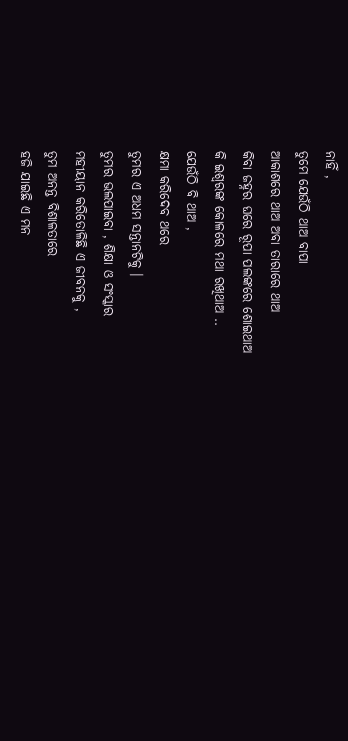ନାହିଁ ,
ତୁମେ ଯେଉଁଠି ଥାଅ ବାପା
ଆକାଶରେ ଥାଅ ଅବା ତାରାରେ ଥାଅ
କିବା ଜହ୍ନର ଘରେ ରୂପା ପଲଙ୍କରେ ଶୋଇଥାଅ
କି ଇଶ୍ୱରଙ୍କ କୋଳରେ ମଥା ରଖିଥାଅ ..
ଯେଉଁଠି ବି ଥାଅ ,
କ୍ଷମା କରିଦେବ ଥରେ
ତୁମର ଏ ଅଧମ ସନ୍ତାନଟିକୁ ।
ତୁମର ଭଲପାଇବା , ଶିକ୍ଷା ଓ ସଂସ୍କାର
ମହୀୟାନ କରିତୋଳିଛି ଏ ଜୀବନକୁ ,
ତୁମ ଅନନ୍ତ ବିଶାଳତାରେ
ହଜି ଯାଇଛି ଏ ମନ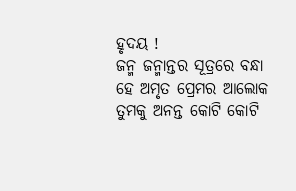ହୃଦୟ !
ଜନ୍ମ ଜନ୍ମାନ୍ତର ସୂତ୍ରରେ ବନ୍ଧା
ହେ ଅମୃତ ପ୍ରେମର ଆଲୋକ
ତୁମକୁ ଅନନ୍ତ କୋଟି କୋଟି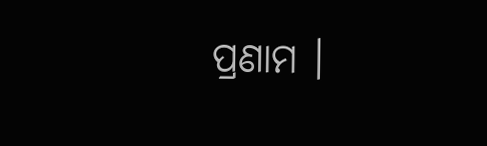ପ୍ରଣାମ ।